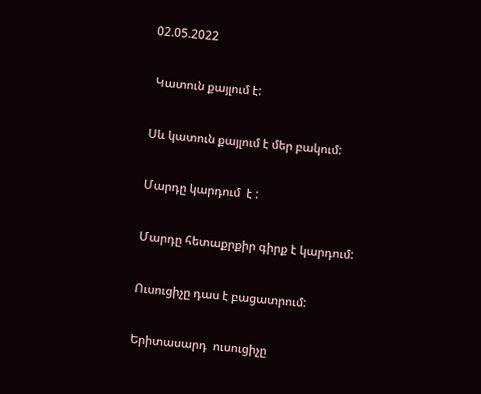02.05.2022

 Կատուն քայլում է:

Սև կատուն քայլում է մեր բակում:

Մարդը կարդում  է :

Մարդը հետաքրքիր գիրք է կարդում:

Ուսուցիչը դաս է բացատրում:

Երիտասարդ  ուսուցիչը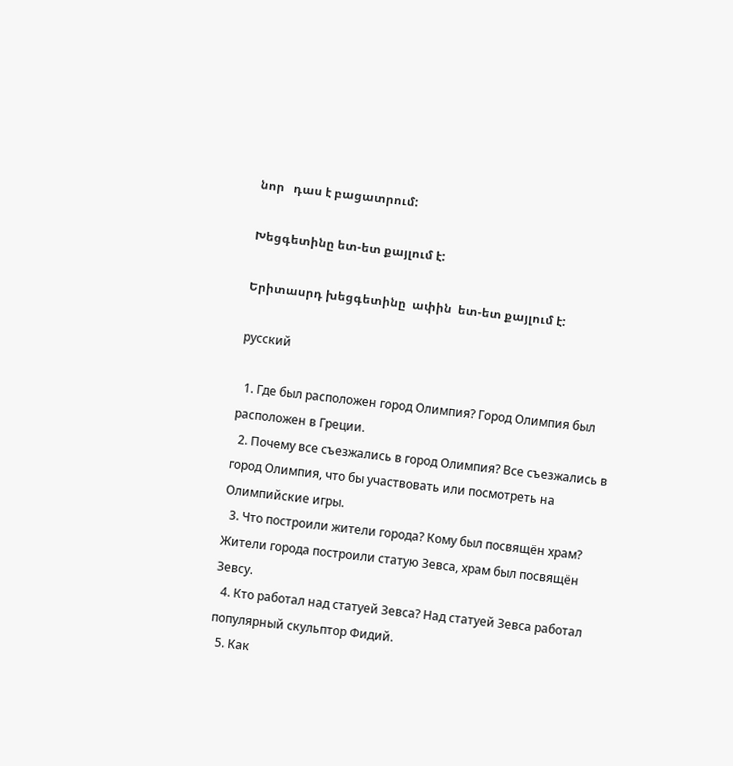նոր   դաս է բացատրում:

Խեցգետինը ետ-ետ քայլում է:

Երիտասրդ խեցգետինը  ափին  ետ-ետ քայլում է:

русский

  1. Где был расположен город Олимпия? Город Олимпия был расположен в Греции.
  2. Почему все съезжались в город Олимпия? Все съезжались в город Олимпия, что бы участвовать или посмотреть на Олимпийские игры.
  3. Что построили жители города? Кому был посвящён храм? Жители города построили статую Зевса, храм был посвящён Зевсу.
  4. Кто работал над статуей Зевса? Над статуей Зевса работал популярный скульптор Фидий.
  5. Как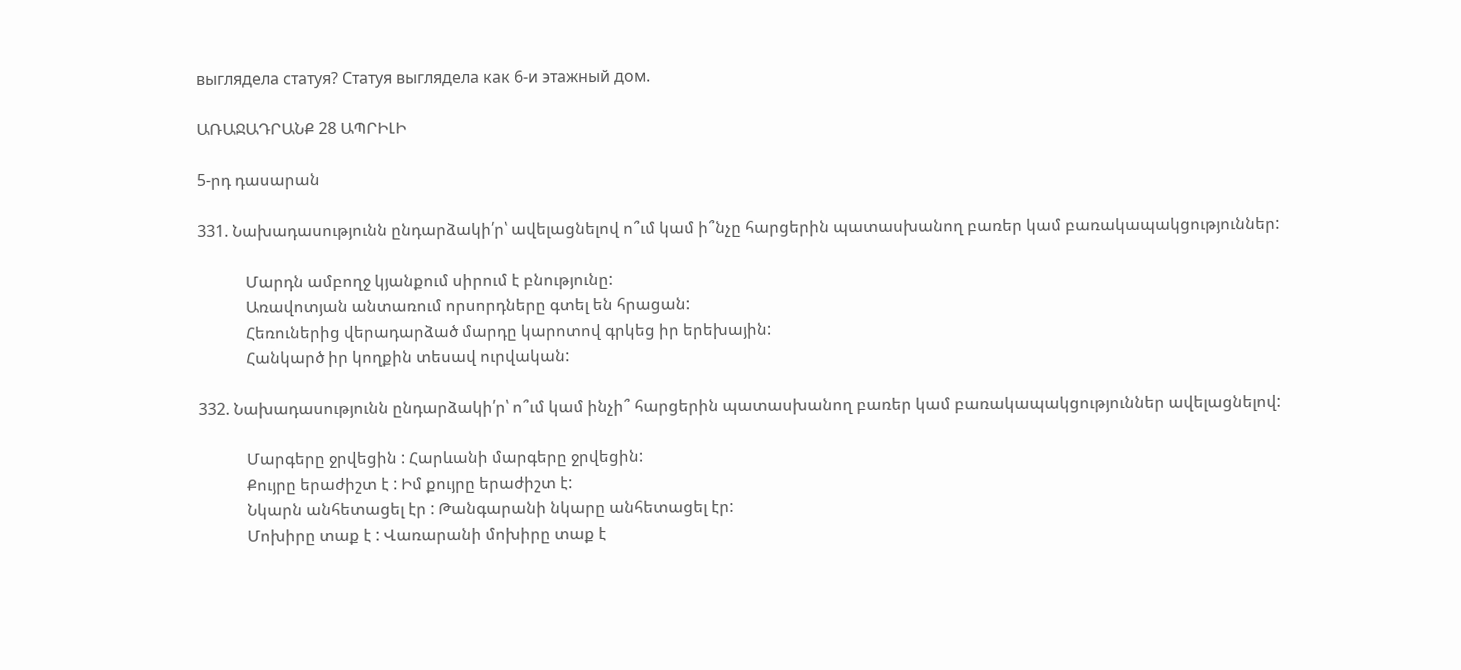выглядела статуя? Статуя выглядела как 6-и этажный дом.

ԱՌԱՋԱԴՐԱՆՔ 28 ԱՊՐԻԼԻ

5-րդ դասարան

331. Նախադասությունն ընդարձակի՛ր՝ ավելացնելով ո՞ւմ կամ ի՞նչը հարցերին պատասխանող բառեր կամ բառակապակցություններ:

            Մարդն ամբողջ կյանքում սիրում է բնությունը:
            Առավոտյան անտառում որսորդները գտել են հրացան:
            Հեռուներից վերադարձած մարդը կարոտով գրկեց իր երեխային:
            Հանկարծ իր կողքին տեսավ ուրվական:

332. Նախադասությունն ընդարձակի՛ր՝ ո՞ւմ կամ ինչի՞ հարցերին պատասխանող բառեր կամ բառակապակցություններ ավելացնելով:

            Մարգերը ջրվեցին : Հարևանի մարգերը ջրվեցին:
            Քույրը երաժիշտ է : Իմ քույրը երաժիշտ է:
            Նկարն անհետացել էր : Թանգարանի նկարը անհետացել էր:
            Մոխիրը տաք է : Վառարանի մոխիրը տաք է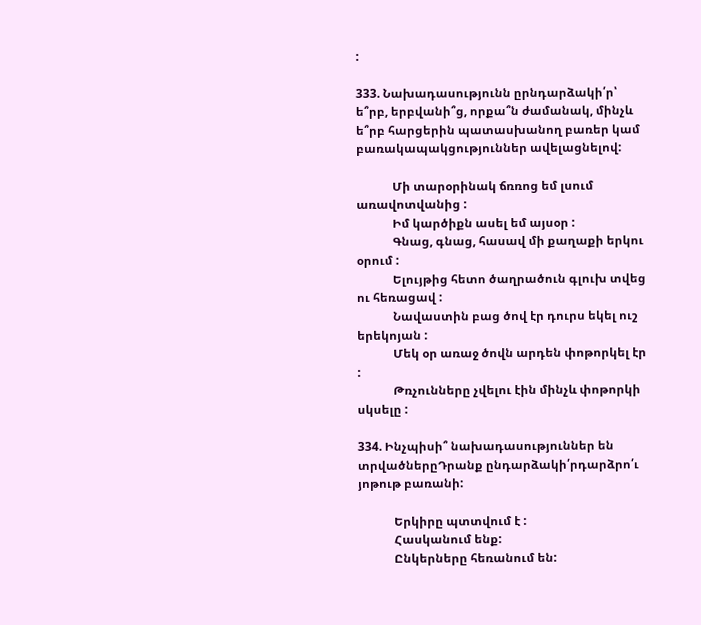:

333. Նախադասությունն ըրնդարձակի՛ր՝ ե՞րբ, երբվանի՞ց, որքա՞ն ժամանակ, մինչև ե՞րբ հարցերին պատասխանող բառեր կամ բառակապակցություններ ավելացնելով:

            Մի տարօրինակ ճռռոց եմ լսում առավոտվանից :
            Իմ կարծիքն ասել եմ այսօր :
            Գնաց, գնաց, հասավ մի քաղաքի երկու օրում :
            Ելույթից հետո ծաղրածուն գլուխ տվեց ու հեռացավ :
            Նավաստին բաց ծով էր դուրս եկել ուշ երեկոյան :
            Մեկ օր առաջ ծովն արդեն փոթորկել էր :
            Թռչունները չվելու էին մինչև փոթորկի սկսելը :

334. Ինչպիսի՞ նախադասություններ են տրվածներըԴրանք ընդարձակի՛րդարձրո՛ւ յոթութ բառանի:

            Երկիրը պտտվում է :
            Հասկանում ենք:
            Ընկերները հեռանում են: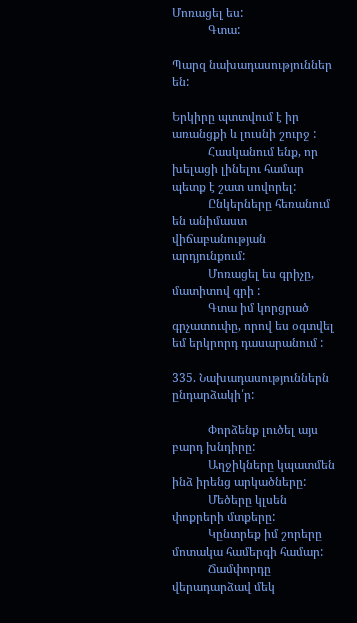Մոռացել ես:
            Գտա:

Պարզ նախադասություններ են:

Երկիրը պտտվում է իր առանցքի և լուսնի շուրջ :
            Հասկանում ենք, որ խելացի լինելու համար պետք է շատ սովորել:
            Ընկերները հեռանում են անիմաստ վիճաբանության արդյունքում:
            Մոռացել ես գրիչը, մատիտով գրի :
            Գտա իմ կորցրած գրչատուփը, որով ես օգտվել եմ երկրորդ դասարանում :

335. Նախադասություններն ընդարձակի՛ր:

            Փորձենք լուծել այս բարդ խնդիրը:
            Աղջիկները կպատմեն ինձ իրենց արկածները:
            Մեծերը կլսեն փոքրերի մտքերը:
            Կընտրեք իմ շորերը մոտակա համերգի համար:
            Ճամփորդը վերադարձավ մեկ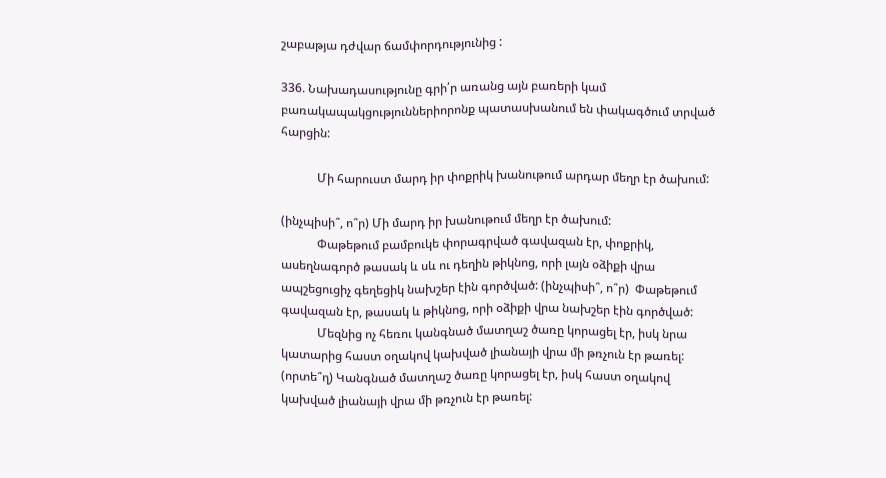շաբաթյա դժվար ճամփորդությունից :

336. Նախադասությունը գրի՛ր առանց այն բառերի կամ բառակապակցություններիորոնք պատասխանում են փակագծում տրված հարցին:

            Մի հարուստ մարդ իր փոքրիկ խանութում արդար մեղր էր ծախում:

(ինչպիսի՞, ո՞ր) Մի մարդ իր խանութում մեղր էր ծախում:
            Փաթեթում բամբուկե փորագրված գավազան էր, փոքրիկ, ասեղնագործ թասակ և սև ու դեղին թիկնոց, որի լայն օձիքի վրա ապշեցուցիչ գեղեցիկ նախշեր էին գործված: (ինչպիսի՞, ո՞ր)  Փաթեթում գավազան էր, թասակ և թիկնոց, որի օձիքի վրա նախշեր էին գործված:
            Մեզնից ոչ հեռու կանգնած մատղաշ ծառը կորացել էր, իսկ նրա կատարից հաստ օղակով կախված լիանայի վրա մի թռչուն էր թառել: (որտե՞ղ) Կանգնած մատղաշ ծառը կորացել էր, իսկ հաստ օղակով կախված լիանայի վրա մի թռչուն էր թառել: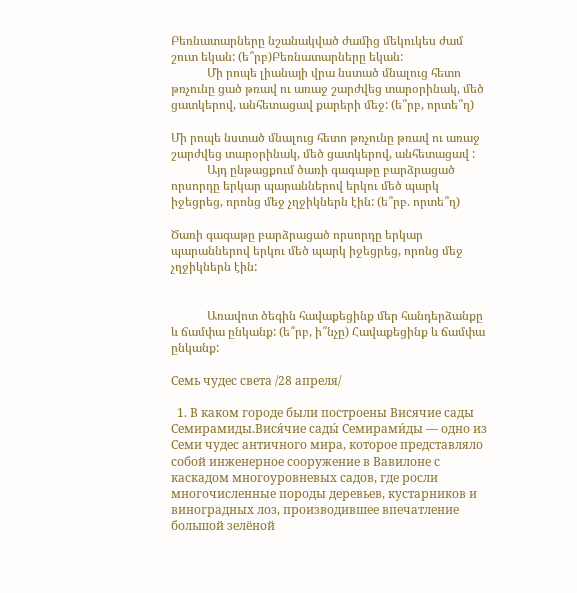Բեռնատարները նշանակված ժամից մեկուկես ժամ շուտ եկան: (ե՞րբ)Բեռնատարները եկան:
            Մի րոպե լիանայի վրա նստած մնալուց հետո թռչունը ցած թռավ ու առաջ շարժվեց տարօրինակ, մեծ ցատկերով, անհետացավ քարերի մեջ: (ե՞րբ, որտե՞ղ)

Մի րոպե նստած մնալուց հետո թռչունը թռավ ու առաջ շարժվեց տարօրինակ, մեծ ցատկերով, անհետացավ :
            Այդ ընթացքում ծառի գագաթը բարձրացած որսորդը երկար պարաններով երկու մեծ պարկ իջեցրեց, որոնց մեջ չղջիկներն էին: (ե՞րբ. որտե՞ղ)

Ծառի գագաթը բարձրացած որսորդը երկար պարաններով երկու մեծ պարկ իջեցրեց, որոնց մեջ չղջիկներն էին:


            Առավոտ ծեգին հավաքեցինք մեր հանդերձանքը և ճամփա ընկանք: (ե՞րբ, ի՞նչը) Հավաքեցինք և ճամփա ընկանք:

Семь чудес света /28 апреля/

  1. В каком городе были построены Висячие сады Семирамиды.Вися́чие сады́ Семирами́ды — одно из Семи чудес античного мира, которое представляло собой инженерное сооружение в Вавилоне с каскадом многоуровневых садов, где росли многочисленные породы деревьев, кустарников и виноградных лоз, производившее впечатление большой зелёной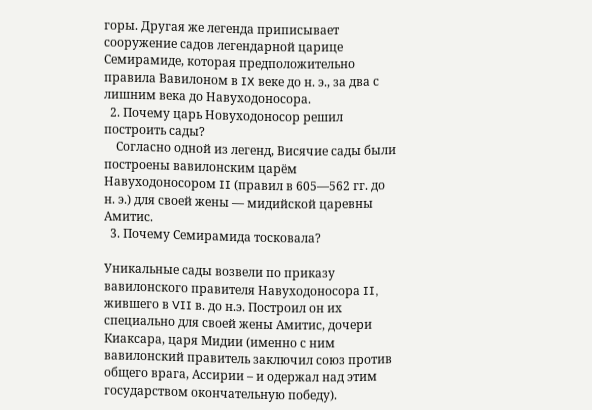горы. Другая же легенда приписывает сооружение садов легендарной царице Семирамиде, которая предположительно правила Вавилоном в IX веке до н. э., за два с лишним века до Навуходоносора.
  2. Почему царь Новуходоносор решил построить сады?
    Согласно одной из легенд, Висячие сады были построены вавилонским царём Навуходоносором II (правил в 605—562 гг. до н. э.) для своей жены — мидийской царевны Амитис.
  3. Почему Семирамида тосковала?

Уникальные сады возвели по приказу вавилонского правителя Навуходоносора II, жившего в VII в. до н.э. Построил он их специально для своей жены Амитис, дочери Киаксара, царя Мидии (именно с ним вавилонский правитель заключил союз против общего врага, Ассирии – и одержал над этим государством окончательную победу).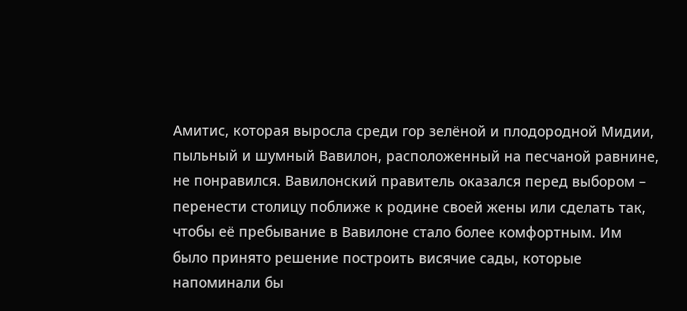Амитис, которая выросла среди гор зелёной и плодородной Мидии, пыльный и шумный Вавилон, расположенный на песчаной равнине, не понравился. Вавилонский правитель оказался перед выбором – перенести столицу поближе к родине своей жены или сделать так, чтобы её пребывание в Вавилоне стало более комфортным. Им было принято решение построить висячие сады, которые напоминали бы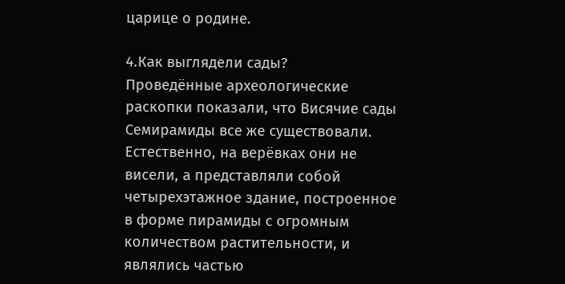царице о родине.

4.Как выглядели сады?
Проведённые археологические раскопки показали, что Висячие сады Семирамиды все же существовали. Естественно, на верёвках они не висели, а представляли собой четырехэтажное здание, построенное в форме пирамиды с огромным количеством растительности, и являлись частью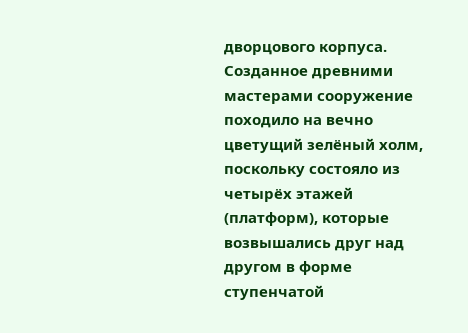дворцового корпуса.  Созданное древними мастерами сооружение походило на вечно цветущий зелёный холм, поскольку состояло из четырёх этажей (платформ), которые возвышались друг над другом в форме ступенчатой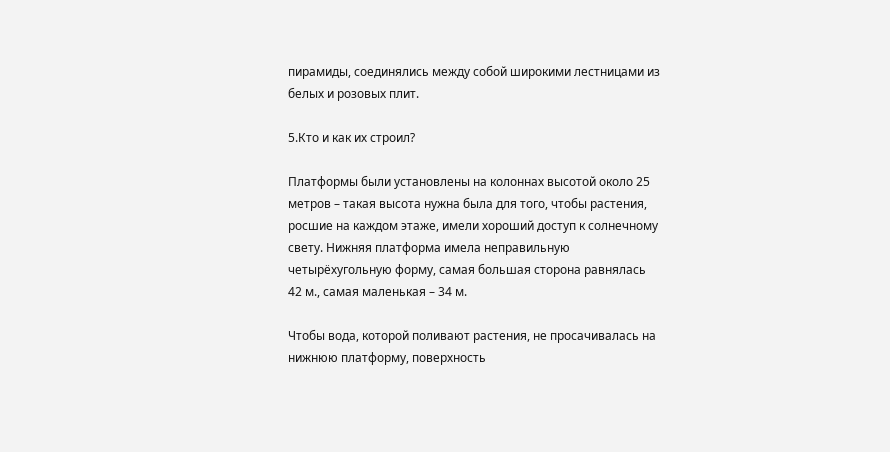пирамиды, соединялись между собой широкими лестницами из белых и розовых плит.

5.Кто и как их строил?

Платформы были установлены на колоннах высотой около 25 метров – такая высота нужна была для того, чтобы растения, росшие на каждом этаже, имели хороший доступ к солнечному свету. Нижняя платформа имела неправильную четырёхугольную форму, самая большая сторона равнялась 42 м., самая маленькая – 34 м.

Чтобы вода, которой поливают растения, не просачивалась на нижнюю платформу, поверхность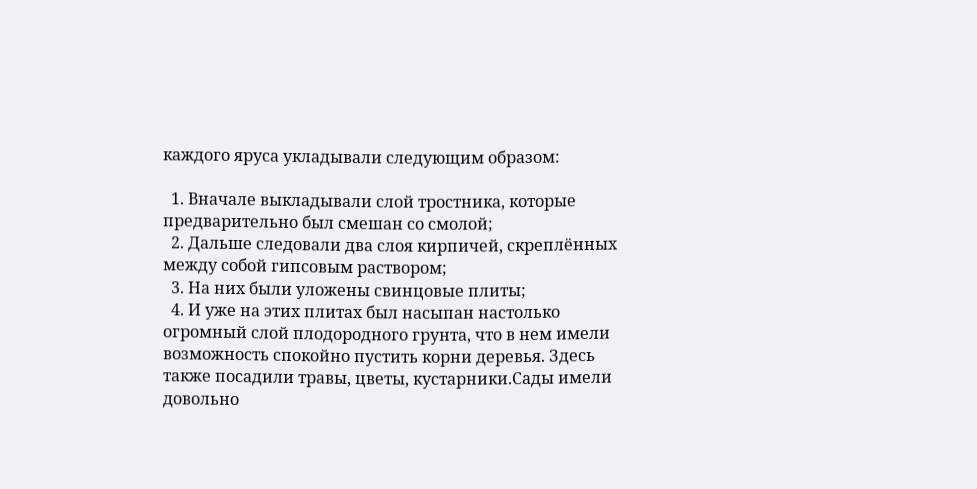каждого яруса укладывали следующим образом:

  1. Вначале выкладывали слой тростника, которые предварительно был смешан со смолой;
  2. Дальше следовали два слоя кирпичей, скреплённых между собой гипсовым раствором;
  3. На них были уложены свинцовые плиты;
  4. И уже на этих плитах был насыпан настолько огромный слой плодородного грунта, что в нем имели возможность спокойно пустить корни деревья. Здесь также посадили травы, цветы, кустарники.Сады имели довольно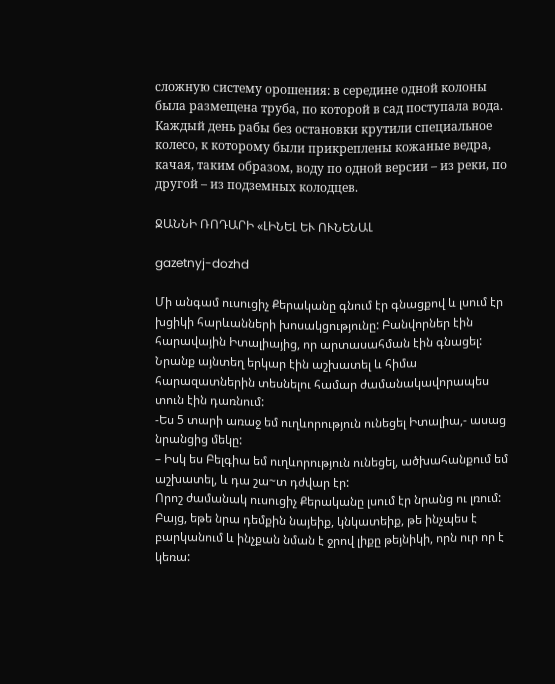сложную систему орошения: в середине одной колоны была размещена труба, по которой в сад поступала вода. Каждый день рабы без остановки крутили специальное колесо, к которому были прикреплены кожаные ведра, качая, таким образом, воду по одной версии – из реки, по другой – из подземных колодцев.

ՋԱՆՆԻ ՌՈԴԱՐԻ «ԼԻՆԵԼ ԵՒ ՈՒՆԵՆԱԼ

gazetnyj-dozhd

Մի անգամ ուսուցիչ Քերականը գնում էր գնացքով և լսում էր խցիկի հարևանների խոսակցությունը: Բանվորներ էին հարավային Իտալիայից, որ արտասահման էին գնացել: Նրանք այնտեղ երկար էին աշխատել և հիմա հարազատներին տեսնելու համար ժամանակավորապես տուն էին դառնում:
-Ես 5 տարի առաջ եմ ուղևորություն ունեցել Իտալիա,- ասաց նրանցից մեկը:
– Իսկ ես Բելգիա եմ ուղևորություն ունեցել, ածխահանքում եմ աշխատել, և դա շա~տ դժվար էր:
Որոշ ժամանակ ուսուցիչ Քերականը լսում էր նրանց ու լռում: Բայց, եթե նրա դեմքին նայեիք, կնկատեիք, թե ինչպես է բարկանում և ինչքան նման է ջրով լիքը թեյնիկի, որն ուր որ է կեռա: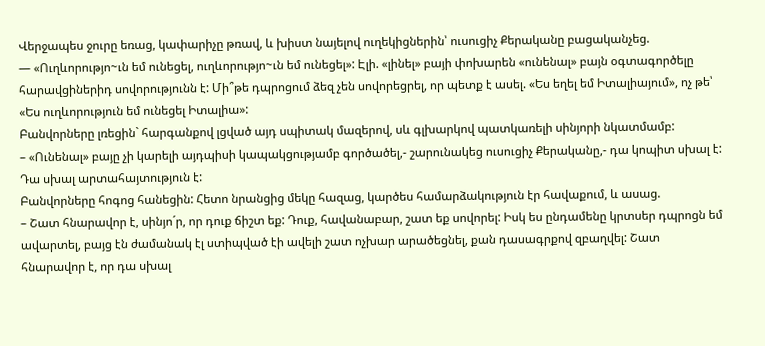Վերջապես ջուրը եռաց, կափարիչը թռավ, և խիստ նայելով ուղեկիցներին՝ ուսուցիչ Քերականը բացականչեց.
— «Ուղևորությո~ւն եմ ունեցել, ուղևորությո~ւն եմ ունեցել»: Էլի. «լինել» բայի փոխարեն «ունենալ» բայն օգտագործելը հարավցիներիդ սովորությունն է: Մի՞թե դպրոցում ձեզ չեն սովորեցրել, որ պետք է ասել. «Ես եղել եմ Իտալիայում», ոչ թե՝ «Ես ուղևորություն եմ ունեցել Իտալիա»:
Բանվորները լռեցին` հարգանքով լցված այդ սպիտակ մազերով, սև գլխարկով պատկառելի սինյորի նկատմամբ:
– «Ունենալ» բայը չի կարելի այդպիսի կապակցությամբ գործածել,- շարունակեց ուսուցիչ Քերականը,- դա կոպիտ սխալ է: Դա սխալ արտահայտություն է:
Բանվորները հոգոց հանեցին: Հետո նրանցից մեկը հազաց, կարծես համարձակություն էր հավաքում, և ասաց.
– Շատ հնարավոր է, սինյո´ր, որ դուք ճիշտ եք: Դուք, հավանաբար, շատ եք սովորել: Իսկ ես ընդամենը կրտսեր դպրոցն եմ ավարտել, բայց էն ժամանակ էլ ստիպված էի ավելի շատ ոչխար արածեցնել, քան դասագրքով զբաղվել: Շատ հնարավոր է, որ դա սխալ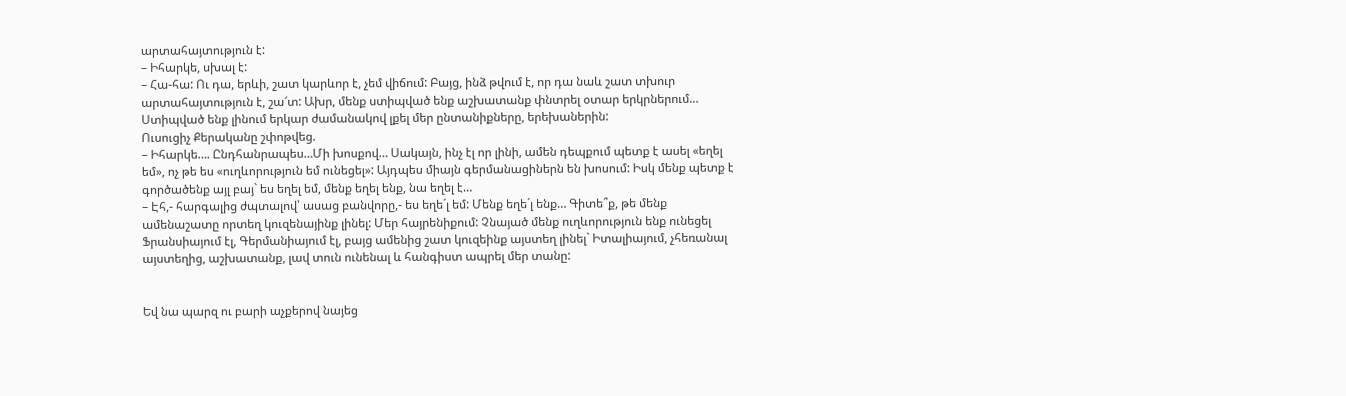արտահայտություն է:
– Իհարկե, սխալ է:
– Հա-հա: Ու դա, երևի, շատ կարևոր է, չեմ վիճում: Բայց, ինձ թվում է, որ դա նաև շատ տխուր արտահայտություն է, շա՜տ: Ախր, մենք ստիպված ենք աշխատանք փնտրել օտար երկրներում… Ստիպված ենք լինում երկար ժամանակով լքել մեր ընտանիքները, երեխաներին:
Ուսուցիչ Քերականը շփոթվեց.
– Իհարկե…. Ընդհանրապես…Մի խոսքով… Սակայն, ինչ էլ որ լինի, ամեն դեպքում պետք է ասել «եղել եմ», ոչ թե ես «ուղևորություն եմ ունեցել»: Այդպես միայն գերմանացիներն են խոսում: Իսկ մենք պետք է գործածենք այլ բայ` ես եղել եմ, մենք եղել ենք, նա եղել է…
– Էհ,- հարգալից ժպտալով՝ ասաց բանվորը,- ես եղե´լ եմ: Մենք եղե´լ ենք… Գիտե՞ք, թե մենք ամենաշատը որտեղ կուզենայինք լինել: Մեր հայրենիքում: Չնայած մենք ուղևորություն ենք ունեցել Ֆրանսիայում էլ, Գերմանիայում էլ, բայց ամենից շատ կուզեինք այստեղ լինել` Իտալիայում, չհեռանալ այստեղից, աշխատանք, լավ տուն ունենալ և հանգիստ ապրել մեր տանը:


Եվ նա պարզ ու բարի աչքերով նայեց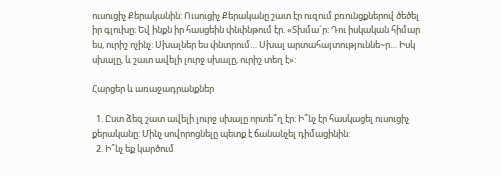ուսուցիչ Քերականին: Ուսուցիչ Քերականը շատ էր ուզում բռունցքներով ծեծել իր գլուխը: Եվ ինքն իր հասցեին փնփնթում էր. «Տխմա´ր: Դու իսկական հիմար ես, ուրիշ ոչինչ: Սխալներ ես փնտրում… Սխալ արտահայտություննե~ր… Իսկ սխալը, և շատ ավելի լուրջ սխալը, ուրիշ տեղ է»:

Հարցեր և առաջադրանքներ

  1. Ըստ ձեզ շատ ավելի լուրջ սխալը որտե՞ղ էր: Ի՞նչ էր հասկացել ուսուցիչ քերականը: Մինչ սովորոցնելը պետք է ճանանչել դիմացինին:
  2. Ի՞նչ եք կարծում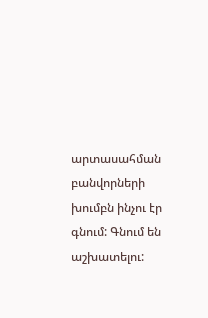արտասահման բանվորների խումբն ինչու էր գնում: Գնում են աշխատելու: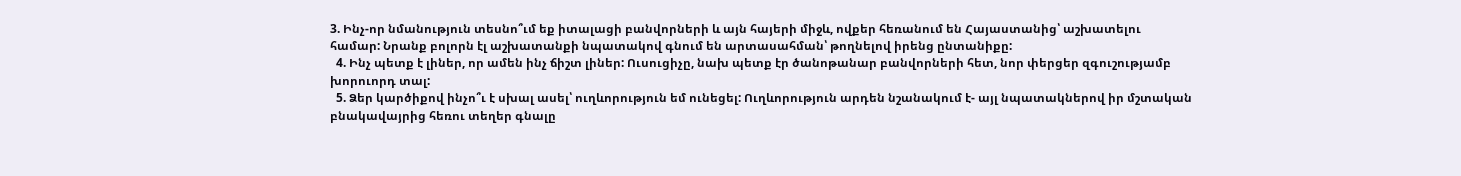3. Ինչ-որ նմանություն տեսնո՞ւմ եք իտալացի բանվորների և այն հայերի միջև, ովքեր հեռանում են Հայաստանից՝ աշխատելու համար: Նրանք բոլորն էլ աշխատանքի նպատակով գնում են արտասահման՝ թողնելով իրենց ընտանիքը:
  4. Ինչ պետք է լիներ, որ ամեն ինչ ճիշտ լիներ: Ուսուցիչը, նախ պետք էր ծանոթանար բանվորների հետ, նոր փերցեր զգուշությամբ խորուորդ տալ:
  5. Ձեր կարծիքով ինչո՞ւ է սխալ ասել՝ ուղևորություն եմ ունեցել: Ուղևորություն արդեն նշանակում է- այլ նպատակներով իր մշտական բնակավայրից հեռու տեղեր գնալը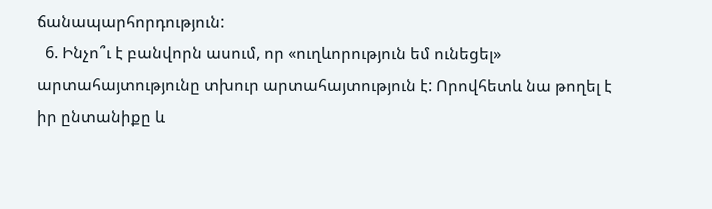ճանապարհորդություն:
  6. Ինչո՞ւ է բանվորն ասում, որ «ուղևորություն եմ ունեցել» արտահայտությունը տխուր արտահայտություն է: Որովհետև նա թողել է իր ընտանիքը և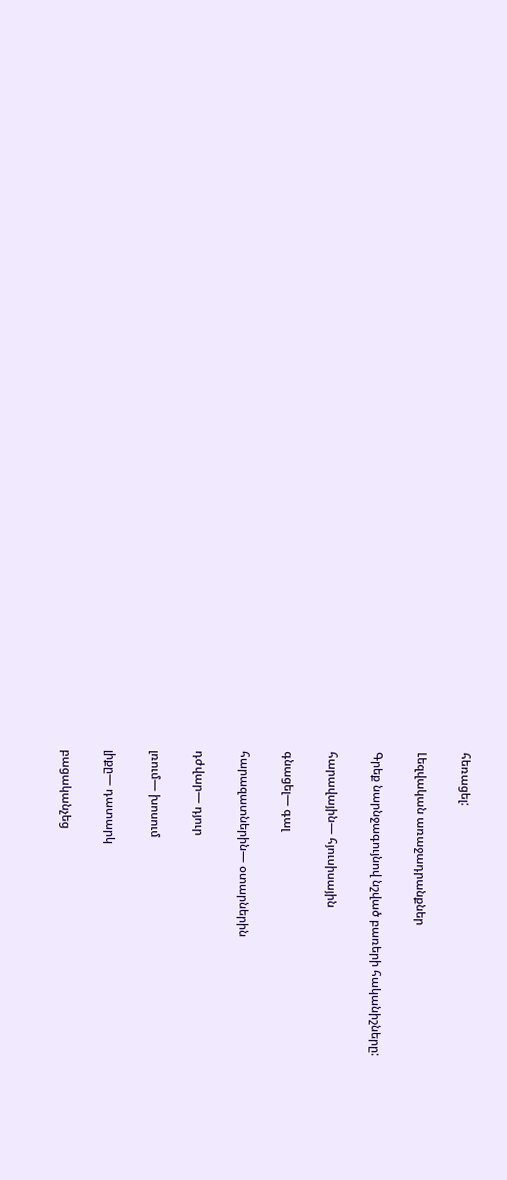հեռացել:

Լեզվական առաջադրանքներ

Գրեք նարնջագույնով նշված բառերի հականիշները:

հարավային— հյուսիսային

գնացել— գալ

հարազատներին— օտարներին

դժվար— դյուր

լռում— խոսում

լիքը— դատարկ

բացականչեց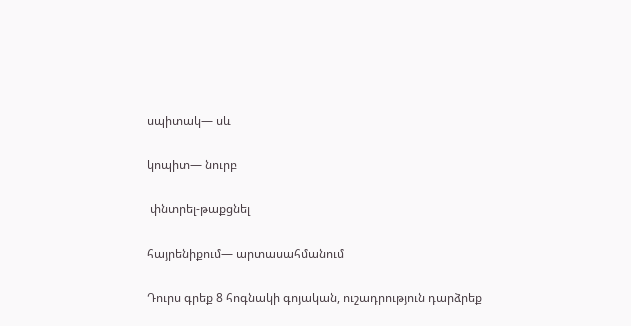սպիտակ— սև

կոպիտ— նուրբ

 փնտրել-թաքցնել

հայրենիքում— արտասահմանում

Դուրս գրեք 8 հոգնակի գոյական, ուշադրություն դարձրեք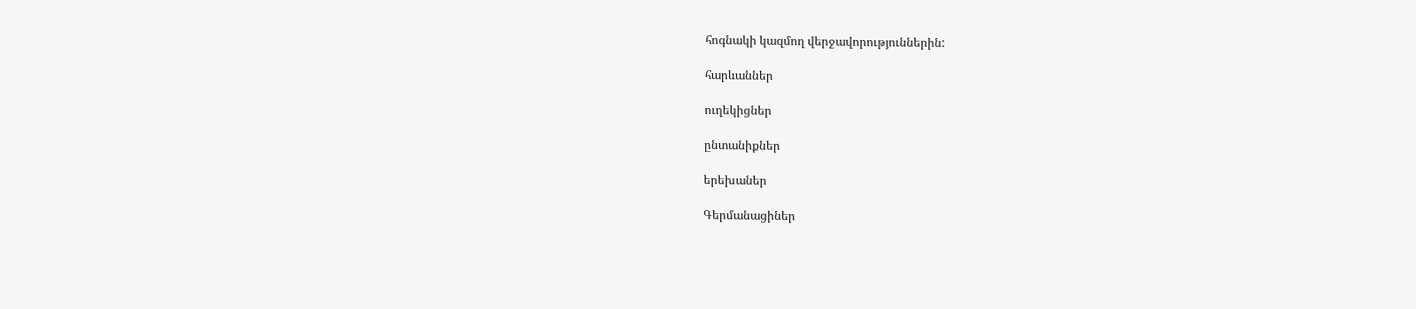հոգնակի կազմող վերջավորություններին:

հարևաններ

ուղեկիցներ

ընտանիքներ

երեխաներ

Գերմանացիներ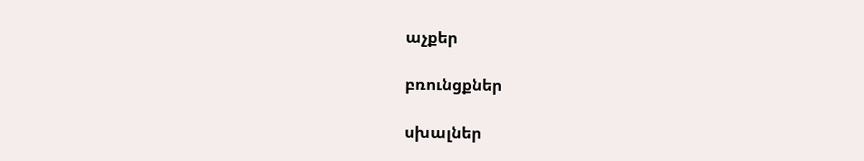աչքեր

բռունցքներ

սխալներ